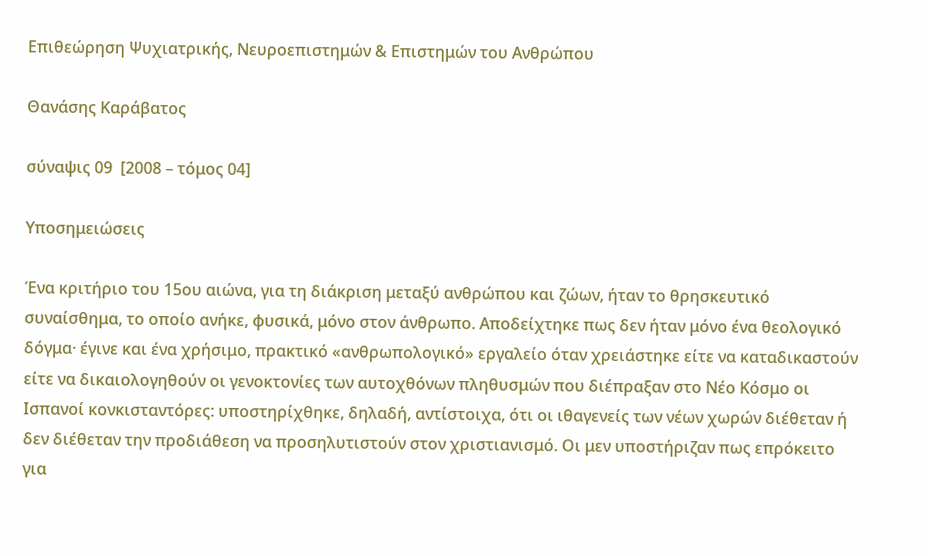Επιθεώρηση Ψυχιατρικής, Νευροεπιστημών & Επιστημών του Ανθρώπου

Θανάσης Καράβατος

σύναψις 09  [2008 – τόμος 04]

Υποσημειώσεις

Ένα κριτήριο του 15ου αιώνα, για τη διάκριση μεταξύ ανθρώπου και ζώων, ήταν το θρησκευτικό συναίσθημα, το οποίο ανήκε, φυσικά, μόνο στον άνθρωπο. Αποδείχτηκε πως δεν ήταν μόνο ένα θεολογικό δόγμα· έγινε και ένα χρήσιμο, πρακτικό «ανθρωπολογικό» εργαλείο όταν χρειάστηκε είτε να καταδικαστούν είτε να δικαιολογηθούν οι γενοκτονίες των αυτοχθόνων πληθυσμών που διέπραξαν στο Νέο Κόσμο οι Ισπανοί κονκισταντόρες: υποστηρίχθηκε, δηλαδή, αντίστοιχα, ότι οι ιθαγενείς των νέων χωρών διέθεταν ή δεν διέθεταν την προδιάθεση να προσηλυτιστούν στον χριστιανισμό. Οι μεν υποστήριζαν πως επρόκειτο για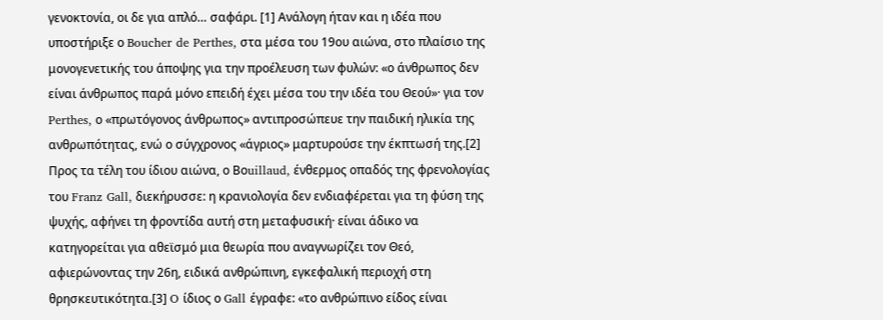γενοκτονία, οι δε για απλό… σαφάρι. [1] Ανάλογη ήταν και η ιδέα που υποστήριξε ο Boucher de Perthes, στα μέσα του 19ου αιώνα, στο πλαίσιο της μονογενετικής του άποψης για την προέλευση των φυλών: «ο άνθρωπος δεν είναι άνθρωπος παρά μόνο επειδή έχει μέσα του την ιδέα του Θεού»· για τον Perthes, ο «πρωτόγονος άνθρωπος» αντιπροσώπευε την παιδική ηλικία της ανθρωπότητας, ενώ ο σύγχρονος «άγριος» μαρτυρούσε την έκπτωσή της.[2] Προς τα τέλη του ίδιου αιώνα, ο Bοuillaud, ένθερμος οπαδός της φρενολογίας του Franz Gall, διεκήρυσσε: η κρανιολογία δεν ενδιαφέρεται για τη φύση της ψυχής, αφήνει τη φροντίδα αυτή στη μεταφυσική· είναι άδικο να κατηγορείται για αθεϊσμό μια θεωρία που αναγνωρίζει τον Θεό, αφιερώνοντας την 26η, ειδικά ανθρώπινη, εγκεφαλική περιοχή στη θρησκευτικότητα.[3] O ίδιος ο Gall έγραφε: «το ανθρώπινο είδος είναι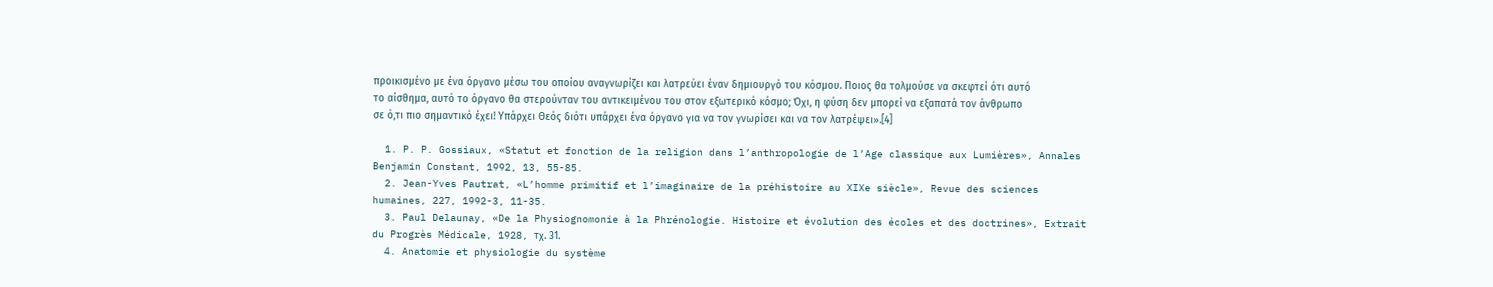προικισμένο με ένα όργανο μέσω του οποίου αναγνωρίζει και λατρεύει έναν δημιουργό του κόσμου. Ποιος θα τολμούσε να σκεφτεί ότι αυτό το αίσθημα, αυτό το όργανο θα στερούνταν του αντικειμένου του στον εξωτερικό κόσμο; Όχι, η φύση δεν μπορεί να εξαπατά τον άνθρωπο σε ό,τι πιο σημαντικό έχει! Υπάρχει Θεός διότι υπάρχει ένα όργανο για να τον γνωρίσει και να τον λατρέψει».[4]

  1. P. P. Gossiaux, «Statut et fonction de la religion dans l’anthropologie de l’Age classique aux Lumières», Annales Benjamin Constant, 1992, 13, 55-85.
  2. Jean-Yves Pautrat, «L’homme primitif et l’imaginaire de la préhistoire au XIXe siècle», Revue des sciences humaines, 227, 1992-3, 11-35.
  3. Paul Delaunay, «De la Physiognomonie à la Phrénologie. Histoire et évolution des écoles et des doctrines», Extrait du Progrès Médicale, 1928, τχ. 31.
  4. Anatomie et physiologie du système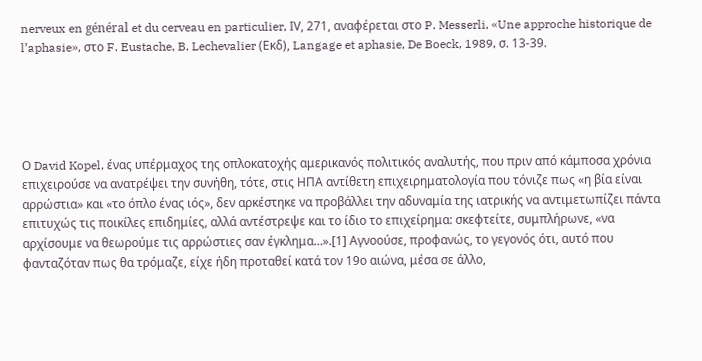nerveux en général et du cerveau en particulier, ΙV, 271, αναφέρεται στο P. Messerli, «Une approche historique de l’aphasie», στο F. Eustache, B. Lechevalier (Εκδ), Langage et aphasie, De Boeck, 1989, σ. 13-39.





Ο David Kopel, ένας υπέρμαχος της οπλοκατοχής αμερικανός πολιτικός αναλυτής, που πριν από κάμποσα χρόνια επιχειρούσε να ανατρέψει την συνήθη, τότε, στις ΗΠΑ αντίθετη επιχειρηματολογία που τόνιζε πως «η βία είναι αρρώστια» και «το όπλο ένας ιός», δεν αρκέστηκε να προβάλλει την αδυναμία της ιατρικής να αντιμετωπίζει πάντα επιτυχώς τις ποικίλες επιδημίες, αλλά αντέστρεψε και το ίδιο το επιχείρημα: σκεφτείτε, συμπλήρωνε, «να αρχίσουμε να θεωρούμε τις αρρώστιες σαν έγκλημα…».[1] Αγνοούσε, προφανώς, το γεγονός ότι, αυτό που φανταζόταν πως θα τρόμαζε, είχε ήδη προταθεί κατά τον 19ο αιώνα, μέσα σε άλλο,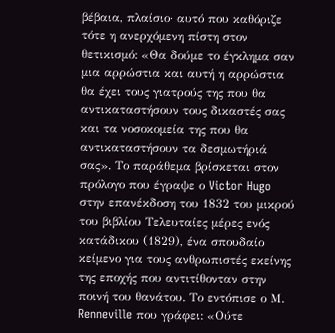βέβαια, πλαίσιο· αυτό που καθόριζε τότε η ανερχόμενη πίστη στον θετικισμό: «Θα δούμε το έγκλημα σαν μια αρρώστια και αυτή η αρρώστια θα έχει τους γιατρούς της που θα αντικαταστήσουν τους δικαστές σας και τα νοσοκομεία της που θα αντικαταστήσουν τα δεσμωτήριά σας». Το παράθεμα βρίσκεται στον πρόλογο που έγραψε ο Victor Hugo στην επανέκδοση του 1832 του μικρού του βιβλίου Τελευταίες μέρες ενός κατάδικου (1829), ένα σπουδαίο κείμενο για τους ανθρωπιστές εκείνης της εποχής που αντιτίθονταν στην ποινή του θανάτου. Το εντόπισε ο Μ. Renneville που γράφει: «Ούτε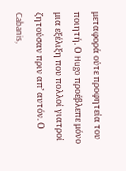μεταφορά ούτε προφητεία του ποιητή. Ο Hugo προέβλεπε μόνο μια εξέλιξη που πολλοί γιατροί ζητούσαν πριν απ’ αυτόν. Ο Cabanis,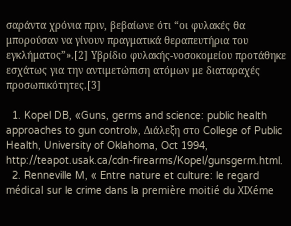σαράντα χρόνια πριν, βεβαίωνε ότι “οι φυλακές θα μπορούσαν να γίνουν πραγματικά θεραπευτήρια του εγκλήματος”».[2] Υβρίδιο φυλακής-νοσοκομείου προτάθηκε εσχάτως για την αντιμετώπιση ατόμων με διαταραχές προσωπικότητες.[3]

  1. Kopel DB, «Guns, germs and science: public health approaches to gun control», Διάλεξη στο College of Public Health, University of Oklahoma, Oct 1994, http://teapot.usak.ca/cdn-firearms/Kopel/gunsgerm.html.
  2. Renneville M, « Entre nature et culture: le regard médical sur le crime dans la première moitié du XIXéme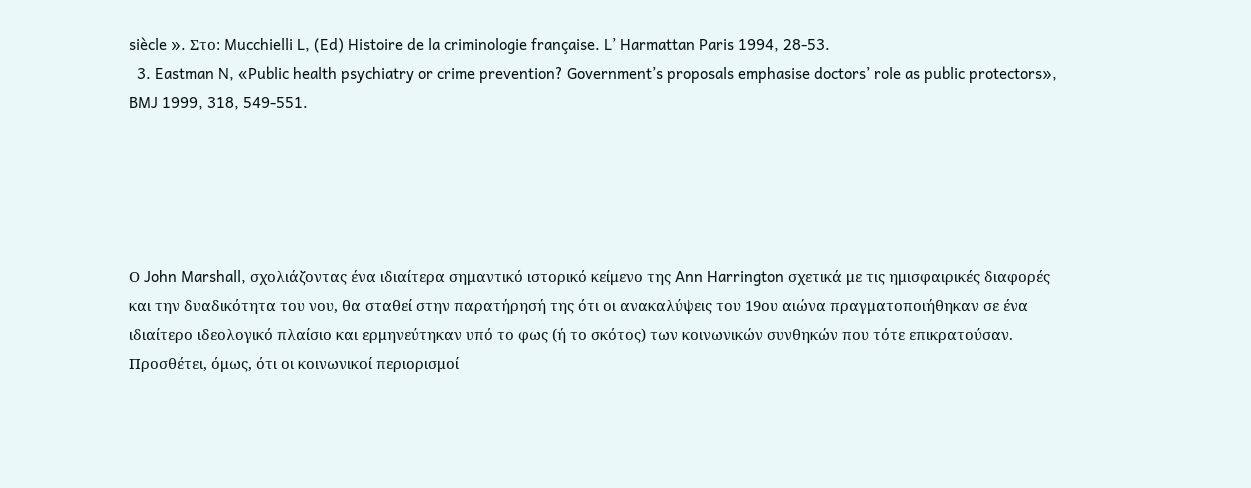siècle ». Στο: Mucchielli L, (Ed) Histoire de la criminologie française. L’ Harmattan Paris 1994, 28-53.
  3. Eastman N, «Public health psychiatry or crime prevention? Government’s proposals emphasise doctors’ role as public protectors», BMJ 1999, 318, 549-551.





Ο John Marshall, σχολιάζοντας ένα ιδιαίτερα σημαντικό ιστορικό κείμενο της Ann Harrington σχετικά με τις ημισφαιρικές διαφορές και την δυαδικότητα του νου, θα σταθεί στην παρατήρησή της ότι οι ανακαλύψεις του 19ου αιώνα πραγματοποιήθηκαν σε ένα ιδιαίτερο ιδεολογικό πλαίσιο και ερμηνεύτηκαν υπό το φως (ή το σκότος) των κοινωνικών συνθηκών που τότε επικρατούσαν. Προσθέτει, όμως, ότι οι κοινωνικοί περιορισμοί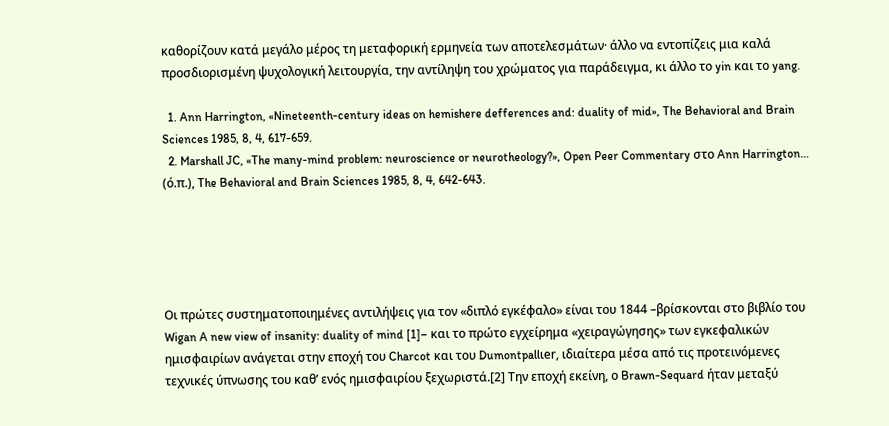καθορίζουν κατά μεγάλο μέρος τη μεταφορική ερμηνεία των αποτελεσμάτων· άλλο να εντοπίζεις μια καλά προσδιορισμένη ψυχολογική λειτουργία, την αντίληψη του χρώματος για παράδειγμα, κι άλλο το yin και το yang.

  1. Ann Harrington, «Nineteenth-century ideas on hemishere defferences and: duality of mid», The Behavioral and Brain Sciences 1985, 8, 4, 617-659.
  2. Marshall JC, «The many-mind problem: neuroscience or neurotheology?», Open Peer Commentary στο Ann Harrington… (ό.π.), The Behavioral and Brain Sciences 1985, 8, 4, 642-643.





Οι πρώτες συστηματοποιημένες αντιλήψεις για τον «διπλό εγκέφαλο» είναι του 1844 –βρίσκονται στο βιβλίο του Wigan A new view of insanity: duality of mind [1]– και το πρώτο εγχείρημα «χειραγώγησης» των εγκεφαλικών ημισφαιρίων ανάγεται στην εποχή του Charcot και του Dumontpallιer, ιδιαίτερα μέσα από τις προτεινόμενες τεχνικές ύπνωσης του καθ’ ενός ημισφαιρίου ξεχωριστά.[2] Την εποχή εκείνη, ο Brawn-Sequard ήταν μεταξύ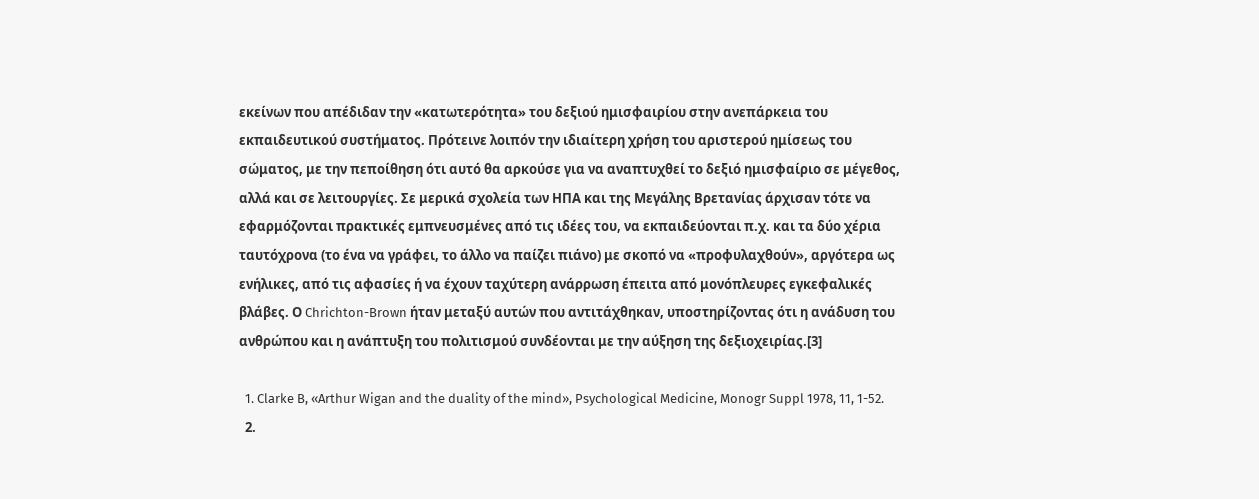εκείνων που απέδιδαν την «κατωτερότητα» του δεξιού ημισφαιρίου στην ανεπάρκεια του εκπαιδευτικού συστήματος. Πρότεινε λοιπόν την ιδιαίτερη χρήση του αριστερού ημίσεως του σώματος, με την πεποίθηση ότι αυτό θα αρκούσε για να αναπτυχθεί το δεξιό ημισφαίριο σε μέγεθος, αλλά και σε λειτουργίες. Σε μερικά σχολεία των ΗΠΑ και της Μεγάλης Βρετανίας άρχισαν τότε να εφαρμόζονται πρακτικές εμπνευσμένες από τις ιδέες του, να εκπαιδεύονται π.χ. και τα δύο χέρια ταυτόχρονα (το ένα να γράφει, το άλλο να παίζει πιάνο) με σκοπό να «προφυλαχθούν», αργότερα ως ενήλικες, από τις αφασίες ή να έχουν ταχύτερη ανάρρωση έπειτα από μονόπλευρες εγκεφαλικές βλάβες. Ο Chrichton-Brown ήταν μεταξύ αυτών που αντιτάχθηκαν, υποστηρίζοντας ότι η ανάδυση του ανθρώπου και η ανάπτυξη του πολιτισμού συνδέονται με την αύξηση της δεξιοχειρίας.[3]

  1. Clarke B, «Arthur Wigan and the duality of the mind», Psychological Medicine, Monogr Suppl 1978, 11, 1-52.
  2.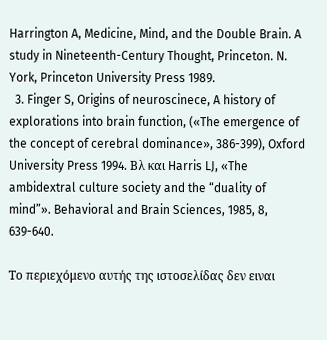Harrington A, Medicine, Mind, and the Double Brain. A study in Nineteenth-Century Thought, Princeton. N. York, Princeton University Press 1989.
  3. Finger S, Origins of neuroscinece, A history of explorations into brain function, («The emergence of the concept of cerebral dominance», 386-399), Oxford University Press 1994. Βλ και Harris LJ, «The ambidextral culture society and the “duality of mind”». Behavioral and Brain Sciences, 1985, 8, 639-640.

Το περιεχόμενο αυτής της ιστοσελίδας δεν ειναι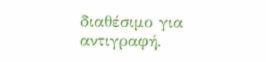διαθέσιμο για αντιγραφή.